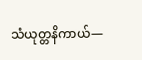သံယုတ္တနိကာယ်—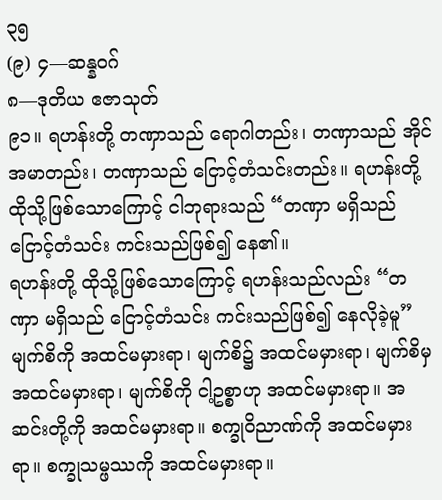၃၅
(၉) ၄—ဆန္နဝဂ်
၈—ဒုတိယ ဧဇာသုတ်
၉၁။ ရဟန်းတို့ တဏှာသည် ရောဂါတည်း၊ တဏှာသည် အိုင်အမာတည်း၊ တဏှာသည် ငြောင့်တံသင်းတည်း။ ရဟန်းတို့ ထိုသို့ဖြစ်သောကြောင့် ငါဘုရားသည် “တဏှာ မရှိသည် ငြောင့်တံသင်း ကင်းသည်ဖြစ်၍ နေ၏။
ရဟန်းတို့ ထိုသို့ဖြစ်သောကြောင့် ရဟန်းသည်လည်း “တဏှာ မရှိသည် ငြောင့်တံသင်း ကင်းသည်ဖြစ်၍ နေလိုခဲ့မူ” မျက်စိကို အထင်မမှားရာ၊ မျက်စိ၌ အထင်မမှားရာ၊ မျက်စိမှ အထင်မမှားရာ၊ မျက်စိကို ငါ့ဥစ္စာဟု အထင်မမှားရာ။ အဆင်းတို့ကို အထင်မမှားရာ။ စက္ခုဝိညာဏ်ကို အထင်မမှားရာ။ စက္ခုသမ္ဖဿကို အထင်မမှားရာ။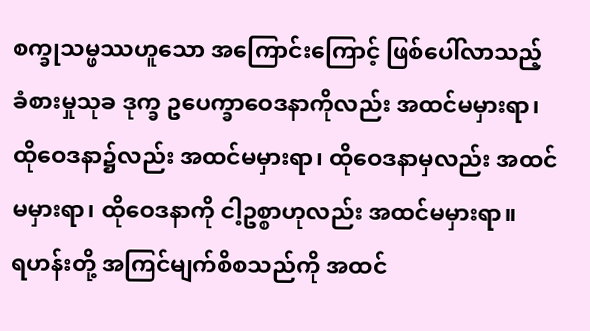စက္ခုသမ္ဖဿဟူသော အကြောင်းကြောင့် ဖြစ်ပေါ်လာသည့် ခံစားမှုသုခ ဒုက္ခ ဥပေက္ခာဝေဒနာကိုလည်း အထင်မမှားရာ၊ ထိုဝေဒနာ၌လည်း အထင်မမှားရာ၊ ထိုဝေဒနာမှလည်း အထင်မမှားရာ၊ ထိုဝေဒနာကို ငါ့ဥစ္စာဟုလည်း အထင်မမှားရာ။
ရဟန်းတို့ အကြင်မျက်စိစသည်ကို အထင်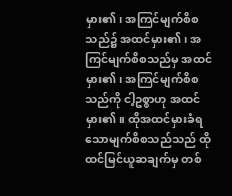မှား၏၊ အကြင်မျက်စိစသည်၌ အထင်မှား၏၊ အကြင်မျက်စိစသည်မှ အထင်မှား၏၊ အကြင်မျက်စိစသည်ကို ငါ့ဥစ္စာဟု အထင်မှား၏။ ထိုအထင်မှားခံရသောမျက်စိစသည်သည် ထိုထင်မြင်ယူဆချက်မှ တစ်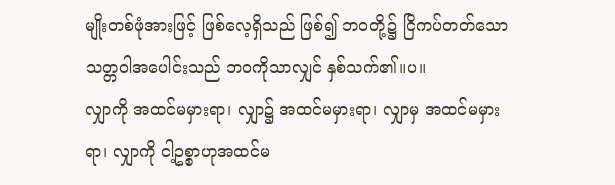မျိုးတစ်ဖုံအားဖြင့် ဖြစ်လေ့ရှိသည် ဖြစ်၍ ဘဝတို့၌ ငြိကပ်တတ်သော သတ္တဝါအပေါင်းသည် ဘဝကိုသာလျှင် နှစ်သက်၏။ပ။
လျှာကို အထင်မမှားရာ၊ လျှာ၌ အထင်မမှားရာ၊ လျှာမှ အထင်မမှားရာ၊ လျှာကို ငါ့ဥစ္စာဟုအထင်မ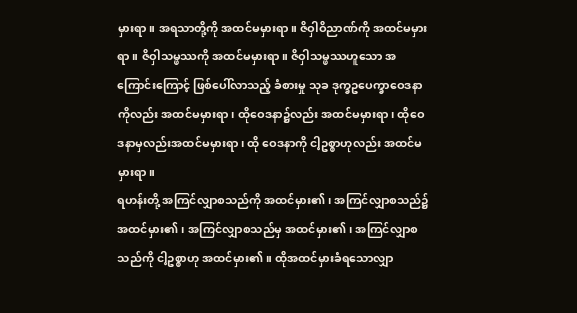မှားရာ။ အရသာတို့ကို အထင်မမှားရာ။ ဇိဝှါဝိညာဏ်ကို အထင်မမှားရာ။ ဇိဝှါသမ္ဖဿကို အထင်မမှားရာ။ ဇိဝှါသမ္ဖဿဟူသော အကြောင်းကြောင့် ဖြစ်ပေါ်လာသည့် ခံစားမှု သုခ ဒုက္ခဥပေက္ခာဝေဒနာကိုလည်း အထင်မမှားရာ၊ ထိုဝေဒနာ၌လည်း အထင်မမှားရာ၊ ထိုဝေဒနာမှလည်းအထင်မမှားရာ၊ ထို ဝေဒနာကို ငါ့ဥစ္စာဟုလည်း အထင်မမှားရာ။
ရဟန်းတို့ အကြင်လျှာစသည်ကို အထင်မှား၏၊ အကြင်လျှာစသည်၌ အထင်မှား၏၊ အကြင်လျှာစသည်မှ အထင်မှား၏၊ အကြင်လျှာစသည်ကို ငါ့ဥစ္စာဟု အထင်မှား၏။ ထိုအထင်မှားခံရသောလျှာ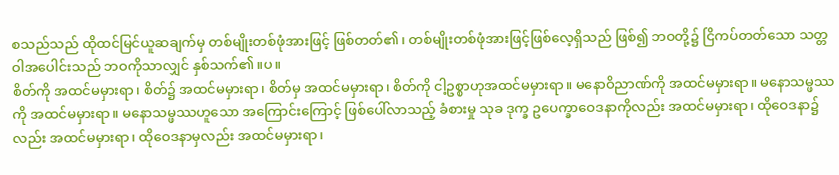စသည်သည် ထိုထင်မြင်ယူဆချက်မှ တစ်မျိုးတစ်ဖုံအားဖြင့် ဖြစ်တတ်၏၊ တစ်မျိုးတစ်ဖုံအားဖြင့်ဖြစ်လေ့ရှိသည် ဖြစ်၍ ဘဝတို့၌ ငြိကပ်တတ်သော သတ္တဝါအပေါင်းသည် ဘဝကိုသာလျှင် နှစ်သက်၏။ပ။
စိတ်ကို အထင်မမှားရာ၊ စိတ်၌ အထင်မမှားရာ၊ စိတ်မှ အထင်မမှားရာ၊ စိတ်ကို ငါ့ဥစ္စာဟုအထင်မမှားရာ။ မနောဝိညာဏ်ကို အထင်မမှားရာ။ မနောသမ္ဖဿကို အထင်မမှားရာ။ မနောသမ္ဖဿဟူသော အကြောင်းကြောင့် ဖြစ်ပေါ်လာသည့် ခံစားမှု သုခ ဒုက္ခ ဥပေက္ခာဝေဒနာကိုလည်း အထင်မမှားရာ၊ ထိုဝေဒနာ၌လည်း အထင်မမှားရာ၊ ထိုဝေဒနာမှလည်း အထင်မမှားရာ၊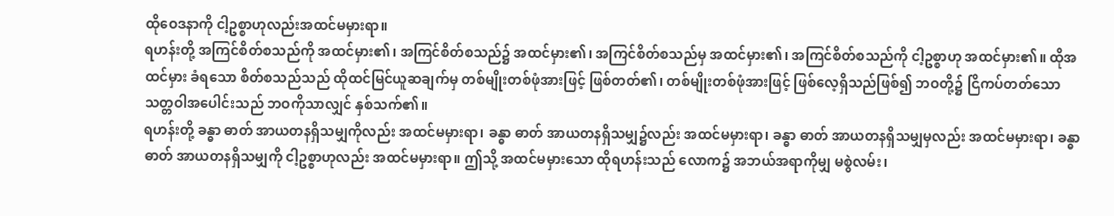ထိုဝေဒနာကို ငါ့ဥစ္စာဟုလည်းအထင်မမှားရာ။
ရဟန်းတို့ အကြင်စိတ်စသည်ကို အထင်မှား၏၊ အကြင်စိတ်စသည်၌ အထင်မှား၏၊ အကြင်စိတ်စသည်မှ အထင်မှား၏၊ အကြင်စိတ်စသည်ကို ငါ့ဥစ္စာဟု အထင်မှား၏။ ထိုအထင်မှား ခံရသော စိတ်စသည်သည် ထိုထင်မြင်ယူဆချက်မှ တစ်မျိုးတစ်ဖုံအားဖြင့် ဖြစ်တတ်၏၊ တစ်မျိုးတစ်ဖုံအားဖြင့် ဖြစ်လေ့ရှိသည်ဖြစ်၍ ဘဝတို့၌ ငြိကပ်တတ်သော သတ္တဝါအပေါင်းသည် ဘဝကိုသာလျှင် နှစ်သက်၏။
ရဟန်းတို့ ခန္ဓာ ဓာတ် အာယတနရှိသမျှကိုလည်း အထင်မမှားရာ၊ ခန္ဓာ ဓာတ် အာယတနရှိသမျှ၌လည်း အထင်မမှားရာ၊ ခန္ဓာ ဓာတ် အာယတနရှိသမျှမှလည်း အထင်မမှားရာ၊ ခန္ဓာ ဓာတ် အာယတနရှိသမျှကို ငါ့ဥစ္စာဟုလည်း အထင်မမှားရာ။ ဤသို့ အထင်မမှားသော ထိုရဟန်းသည် လောက၌ အဘယ်အရာကိုမျှ မစွဲလမ်း၊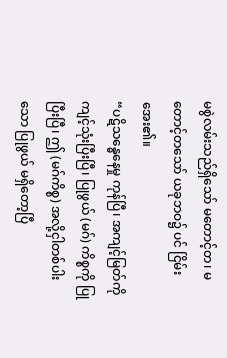မစွဲလမ်းသည်ရှိသော် မတောင့်တ၊ မတောင့်တသော် ယခုဘဝ၌ ပင် ငြိမ်းအေး၏။
“ပဋိသန္ဓေနေမှု ကုန်ပြီ၊ အကျင့်မြတ်ကို ကျင့်သုံးပြီးပြီ၊ ပြုဖွယ် (မဂ်) ကိစ္စကို ပြုပြီးပြီ၊ ဤ (မဂ်ကိစ္စ) အလို့ငှါတစ်ပါးသော ပြုဖွယ် မရှိတော့ပြီ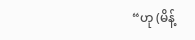“ဟု (မိန့်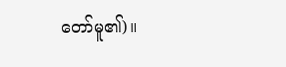တော်မူ၏)။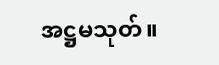အဋ္ဌမသုတ်။